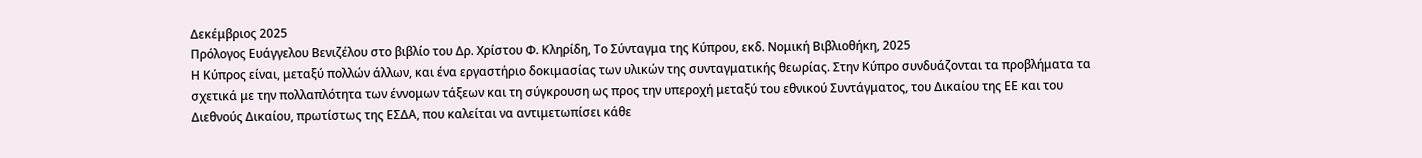Δεκέμβριος 2025
Πρόλογος Ευάγγελου Βενιζέλου στο βιβλίο του Δρ. Χρίστου Φ. Κληρίδη, Το Σύνταγμα της Κύπρου, εκδ. Νομική Βιβλιοθήκη, 2025
Η Κύπρος είναι, μεταξύ πολλών άλλων, και ένα εργαστήριο δοκιμασίας των υλικών της συνταγματικής θεωρίας. Στην Κύπρο συνδυάζονται τα προβλήματα τα σχετικά με την πολλαπλότητα των έννομων τάξεων και τη σύγκρουση ως προς την υπεροχή μεταξύ του εθνικού Συντάγματος, του Δικαίου της ΕΕ και του Διεθνούς Δικαίου, πρωτίστως της ΕΣΔΑ, που καλείται να αντιμετωπίσει κάθε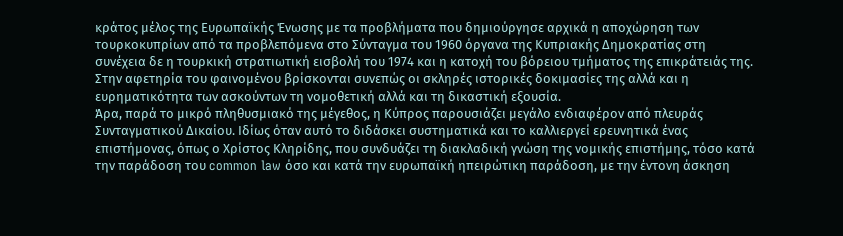κράτος μέλος της Ευρωπαϊκής Ένωσης με τα προβλήματα που δημιούργησε αρχικά η αποχώρηση των τουρκοκυπρίων από τα προβλεπόμενα στο Σύνταγμα του 1960 όργανα της Κυπριακής Δημοκρατίας στη συνέχεια δε η τουρκική στρατιωτική εισβολή του 1974 και η κατοχή του βόρειου τμήματος της επικράτειάς της. Στην αφετηρία του φαινομένου βρίσκονται συνεπώς οι σκληρές ιστορικές δοκιμασίες της αλλά και η ευρηματικότητα των ασκούντων τη νομοθετική αλλά και τη δικαστική εξουσία.
Άρα, παρά το μικρό πληθυσμιακό της μέγεθος, η Κύπρος παρουσιάζει μεγάλο ενδιαφέρον από πλευράς Συνταγματικού Δικαίου. Ιδίως όταν αυτό το διδάσκει συστηματικά και το καλλιεργεί ερευνητικά ένας επιστήμονας, όπως ο Χρίστος Κληρίδης, που συνδυάζει τη διακλαδική γνώση της νομικής επιστήμης, τόσο κατά την παράδοση του common law όσο και κατά την ευρωπαϊκή ηπειρώτικη παράδοση, με την έντονη άσκηση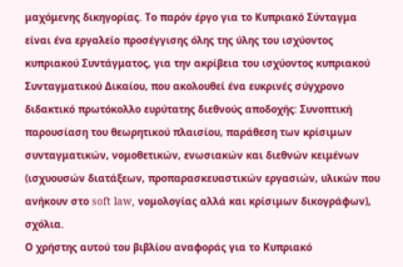μαχόμενης δικηγορίας. Το παρόν έργο για το Κυπριακό Σύνταγμα είναι ένα εργαλείο προσέγγισης όλης της ύλης του ισχύοντος κυπριακού Συντάγματος, για την ακρίβεια του ισχύοντος κυπριακού Συνταγματικού Δικαίου, που ακολουθεί ένα ευκρινές σύγχρονο διδακτικό πρωτόκολλο ευρύτατης διεθνούς αποδοχής: Συνοπτική παρουσίαση του θεωρητικού πλαισίου, παράθεση των κρίσιμων συνταγματικών, νομοθετικών, ενωσιακών και διεθνών κειμένων (ισχυουσών διατάξεων, προπαρασκευαστικών εργασιών, υλικών που ανήκουν στο soft law, νομολογίας αλλά και κρίσιμων δικογράφων), σχόλια.
Ο χρήστης αυτού του βιβλίου αναφοράς για το Κυπριακό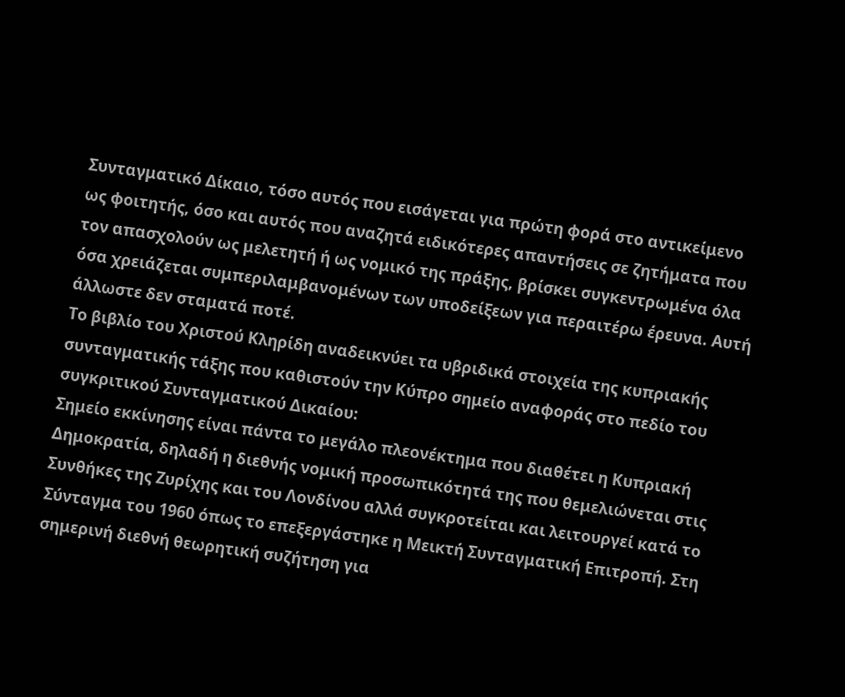Συνταγματικό Δίκαιο, τόσο αυτός που εισάγεται για πρώτη φορά στο αντικείμενο ως φοιτητής, όσο και αυτός που αναζητά ειδικότερες απαντήσεις σε ζητήματα που τον απασχολούν ως μελετητή ή ως νομικό της πράξης, βρίσκει συγκεντρωμένα όλα όσα χρειάζεται συμπεριλαμβανομένων των υποδείξεων για περαιτέρω έρευνα. Αυτή άλλωστε δεν σταματά ποτέ.
Το βιβλίο του Χριστού Κληρίδη αναδεικνύει τα υβριδικά στοιχεία της κυπριακής συνταγματικής τάξης που καθιστούν την Κύπρο σημείο αναφοράς στο πεδίο του συγκριτικού Συνταγματικού Δικαίου:
Σημείο εκκίνησης είναι πάντα το μεγάλο πλεονέκτημα που διαθέτει η Κυπριακή Δημοκρατία, δηλαδή η διεθνής νομική προσωπικότητά της που θεμελιώνεται στις Συνθήκες της Ζυρίχης και του Λονδίνου αλλά συγκροτείται και λειτουργεί κατά το Σύνταγμα του 1960 όπως το επεξεργάστηκε η Μεικτή Συνταγματική Επιτροπή. Στη σημερινή διεθνή θεωρητική συζήτηση για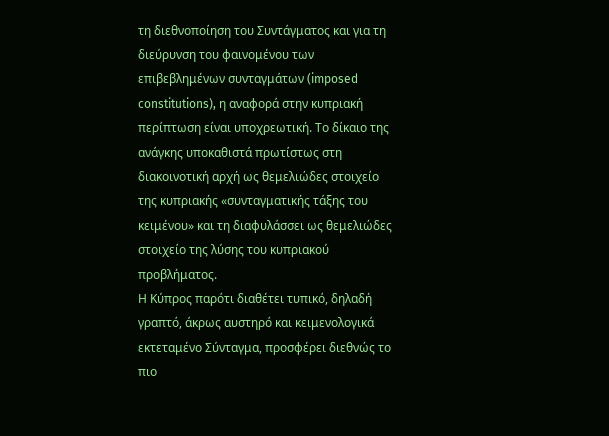τη διεθνοποίηση του Συντάγματος και για τη διεύρυνση του φαινομένου των επιβεβλημένων συνταγμάτων (imposed constitutions), η αναφορά στην κυπριακή περίπτωση είναι υποχρεωτική. Το δίκαιο της ανάγκης υποκαθιστά πρωτίστως στη διακοινοτική αρχή ως θεμελιώδες στοιχείο της κυπριακής «συνταγματικής τάξης του κειμένου» και τη διαφυλάσσει ως θεμελιώδες στοιχείο της λύσης του κυπριακού προβλήματος.
Η Κύπρος παρότι διαθέτει τυπικό, δηλαδή γραπτό, άκρως αυστηρό και κειμενολογικά εκτεταμένο Σύνταγμα, προσφέρει διεθνώς το πιο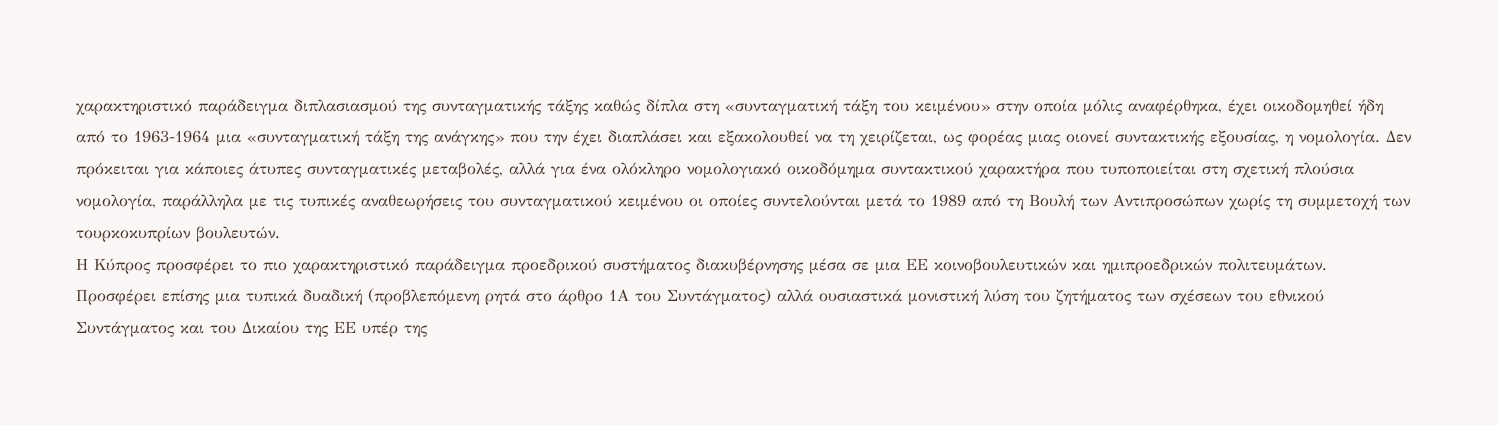χαρακτηριστικό παράδειγμα διπλασιασμού της συνταγματικής τάξης καθώς δίπλα στη «συνταγματική τάξη του κειμένου» στην οποία μόλις αναφέρθηκα, έχει οικοδομηθεί ήδη από το 1963-1964 μια «συνταγματική τάξη της ανάγκης» που την έχει διαπλάσει και εξακολουθεί να τη χειρίζεται, ως φορέας μιας οιονεί συντακτικής εξουσίας, η νομολογία. Δεν πρόκειται για κάποιες άτυπες συνταγματικές μεταβολές, αλλά για ένα ολόκληρο νομολογιακό οικοδόμημα συντακτικού χαρακτήρα που τυποποιείται στη σχετική πλούσια νομολογία, παράλληλα με τις τυπικές αναθεωρήσεις του συνταγματικού κειμένου οι οποίες συντελούνται μετά το 1989 από τη Βουλή των Αντιπροσώπων χωρίς τη συμμετοχή των τουρκοκυπρίων βουλευτών.
Η Κύπρος προσφέρει το πιο χαρακτηριστικό παράδειγμα προεδρικού συστήματος διακυβέρνησης μέσα σε μια ΕΕ κοινοβουλευτικών και ημιπροεδρικών πολιτευμάτων. Προσφέρει επίσης μια τυπικά δυαδική (προβλεπόμενη ρητά στο άρθρο 1Α του Συντάγματος) αλλά ουσιαστικά μονιστική λύση του ζητήματος των σχέσεων του εθνικού Συντάγματος και του Δικαίου της ΕΕ υπέρ της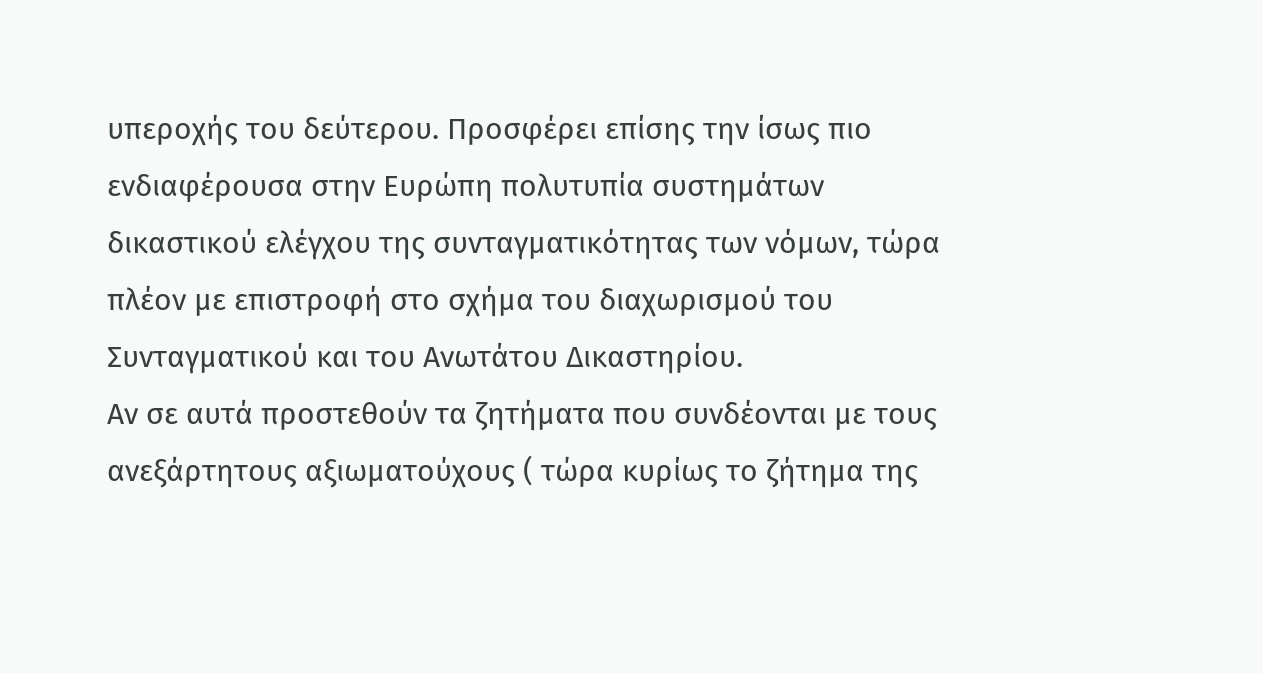υπεροχής του δεύτερου. Προσφέρει επίσης την ίσως πιο ενδιαφέρουσα στην Ευρώπη πολυτυπία συστημάτων δικαστικού ελέγχου της συνταγματικότητας των νόμων, τώρα πλέον με επιστροφή στο σχήμα του διαχωρισμού του Συνταγματικού και του Ανωτάτου Δικαστηρίου.
Αν σε αυτά προστεθούν τα ζητήματα που συνδέονται με τους ανεξάρτητους αξιωματούχους ( τώρα κυρίως το ζήτημα της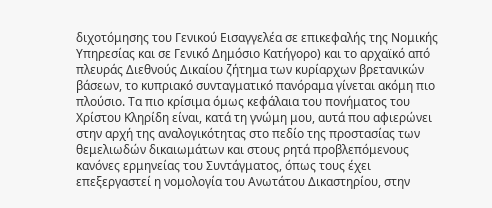διχοτόμησης του Γενικού Εισαγγελέα σε επικεφαλής της Νομικής Υπηρεσίας και σε Γενικό́ Δημόσιο Κατήγορο) και το αρχαϊκό από πλευράς Διεθνούς Δικαίου ζήτημα των κυρίαρχων βρετανικών βάσεων, το κυπριακό συνταγματικό πανόραμα γίνεται ακόμη πιο πλούσιο. Τα πιο κρίσιμα όμως κεφάλαια του πονήματος του Χρίστου Κληρίδη είναι, κατά τη γνώμη μου, αυτά που αφιερώνει στην αρχή της αναλογικότητας στο πεδίο της προστασίας των θεμελιωδών δικαιωμάτων και στους ρητά προβλεπόμενους κανόνες ερμηνείας του Συντάγματος, όπως τους έχει επεξεργαστεί η νομολογία του Ανωτάτου Δικαστηρίου, στην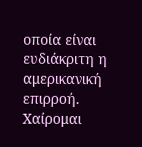οποία είναι ευδιάκριτη η αμερικανική επιρροή.
Χαίρομαι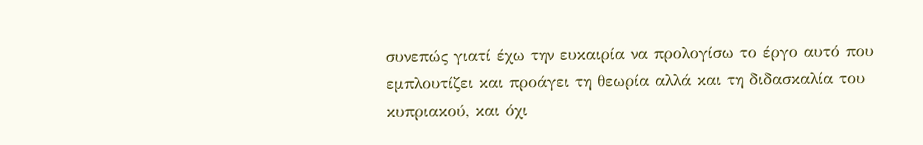συνεπώς γιατί έχω την ευκαιρία να προλογίσω το έργο αυτό που εμπλουτίζει και προάγει τη θεωρία αλλά και τη διδασκαλία του κυπριακού, και όχι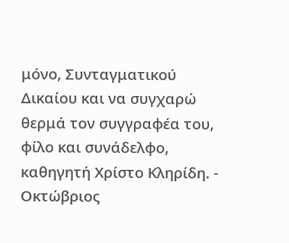μόνο, Συνταγματικού Δικαίου και να συγχαρώ θερμά τον συγγραφέα του, φίλο και συνάδελφο, καθηγητή Χρίστο Κληρίδη. -
Οκτώβριος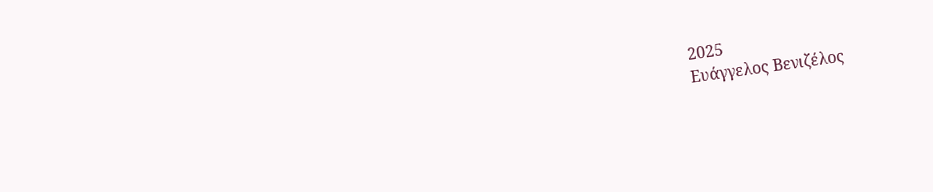2025
Ευάγγελος Βενιζέλος